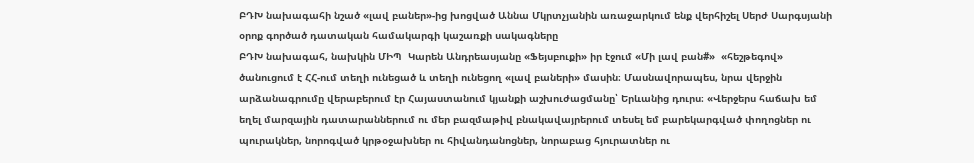ԲԴԽ նախագահի նշած «լավ բաներ»-ից խոցված Աննա Մկրտչյանին առաջարկում ենք վերհիշել Սերժ Սարգսյանի օրոք գործած դատական համակարգի կաշառքի սակագները
ԲԴԽ նախագահ, նախկին ՄԻՊ  Կարեն Անդրեասյանը «Ֆեյսբուքի» իր էջում «Մի լավ բան#»  «հեշթեգով»  ծանուցում է ՀՀ-ում տեղի ունեցած և տեղի ունեցող «լավ բաների» մասին։ Մասնավորապես, նրա վերջին արձանագրումը վերաբերում էր Հայաստանում կյանքի աշխուժացմանը՝ Երևանից դուրս։ «Վերջերս հաճախ եմ եղել մարզային դատարաններում ու մեր բազմաթիվ բնակավայրերում տեսել եմ բարեկարգված փողոցներ ու պուրակներ, նորոգված կրթօջախներ ու հիվանդանոցներ, նորաբաց հյուրատներ ու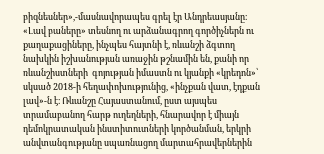բիզնեսներ»,-մասնավորապես գրել էր Անդրեասյանը։ «Լավ բաները» տեսնող ու արձանագրող գործիչներն ու քաղաքացիները, ինչպես հայտնի է, ռևանշի ձգտող նախկին իշխանության առաջին թշնամին են, քանի որ ռևանշիստների  գոյության իմաստն ու կյանքի «կրեդոն»՝ սկսած 2018-ի հեղափոխությունից, «ինչքան վատ, էդքան լավ»-ն է։ Ռևանշը Հայաստանում, ըստ այսպես տրամաբանող հարթ ուղեղների, հնարավոր է միայն դեմոկրատական ինստիտուտների կործանման, երկրի անվտանգությանը սպառնացող մարտահրավերներին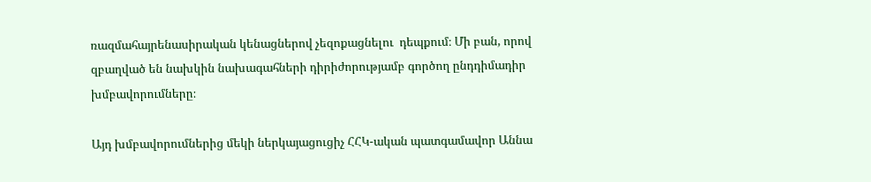ռազմահայրենասիրական կենացներով չեզոքացնելու  դեպքում։ Մի բան, որով զբաղված են նախկին նախագահների դիրիժորությամբ գործող ընդդիմադիր խմբավորումները։

Այդ խմբավորումներից մեկի ներկայացուցիչ ՀՀԿ-ական պատգամավոր Աննա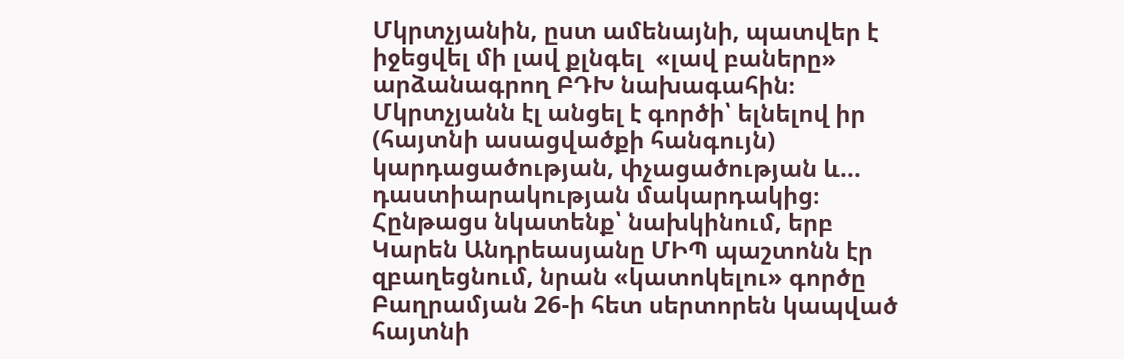Մկրտչյանին, ըստ ամենայնի, պատվեր է իջեցվել մի լավ քլնգել  «լավ բաները»    արձանագրող ԲԴԽ նախագահին։ Մկրտչյանն էլ անցել է գործի՝ ելնելով իր (հայտնի ասացվածքի հանգույն) կարդացածության, փչացածության և... դաստիարակության մակարդակից։  Հընթացս նկատենք՝ նախկինում, երբ Կարեն Անդրեասյանը ՄԻՊ պաշտոնն էր զբաղեցնում, նրան «կատոկելու» գործը Բաղրամյան 26-ի հետ սերտորեն կապված հայտնի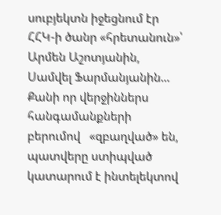սուբյեկտն իջեցնում էր ՀՀԿ-ի ծանր «հրետանուն»՝ Արմեն Աշոտյանին, Սամվել Ֆարմանյանին... Քանի որ վերջիններս հանգամանքների բերումով   «զբաղված» են, պատվերը ստիպված կատարում է ինտելեկտով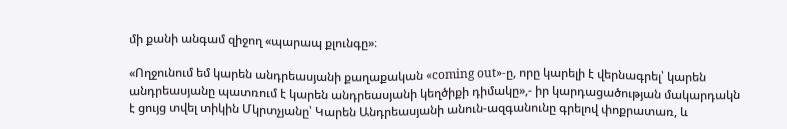մի քանի անգամ զիջող «պարապ քլունգը»։

«Ողջունում եմ կարեն անդրեասյանի քաղաքական «coming out»-ը, որը կարելի է վերնագրել՝ կարեն անդրեասյանը պատռում է կարեն անդրեասյանի կեղծիքի դիմակը»,- իր կարդացածության մակարդակն է ցույց տվել տիկին Մկրտչյանը՝ Կարեն Անդրեասյանի անուն-ազգանունը գրելով փոքրատառ, և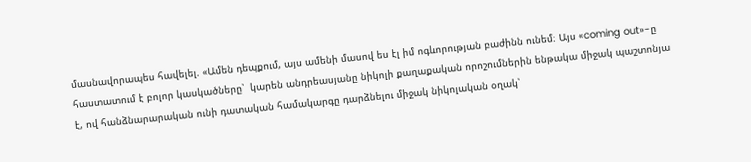մասնավորապես հավելել. «Ամեն դեպքում, այս ամենի մասով ես էլ իմ ոգևորության բաժինն ունեմ։ Այս «coming out»-ը հաստատում է բոլոր կասկածները՝  կարեն անդրեասյանը նիկոլի քաղաքական որոշումներին ենթակա միջակ պաշտոնյա է, ով հանձնարարական ունի դատական համակարգը դարձնելու միջակ նիկոլական օղակ՝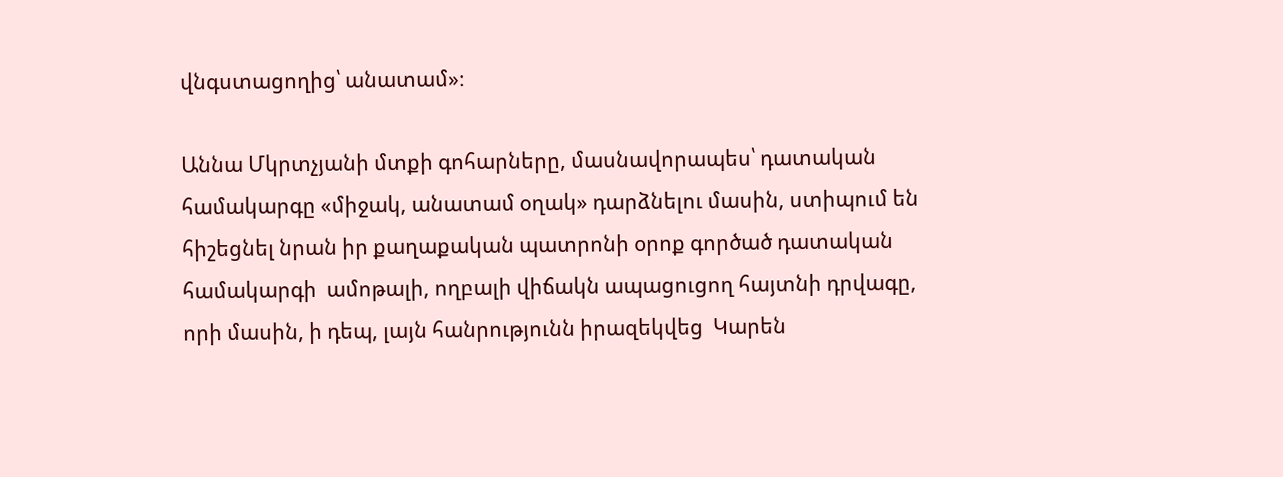վնգստացողից՝ անատամ»։

Աննա Մկրտչյանի մտքի գոհարները, մասնավորապես՝ դատական համակարգը «միջակ, անատամ օղակ» դարձնելու մասին, ստիպում են հիշեցնել նրան իր քաղաքական պատրոնի օրոք գործած դատական համակարգի  ամոթալի, ողբալի վիճակն ապացուցող հայտնի դրվագը, որի մասին, ի դեպ, լայն հանրությունն իրազեկվեց  Կարեն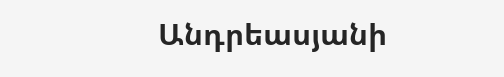Անդրեասյանի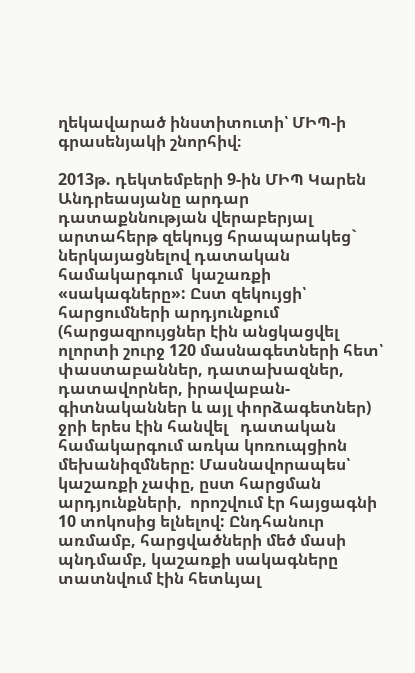ղեկավարած ինստիտուտի՝ ՄԻՊ-ի գրասենյակի շնորհիվ։

2013թ. դեկտեմբերի 9-ին ՄԻՊ Կարեն Անդրեասյանը արդար դատաքննության վերաբերյալ արտահերթ զեկույց հրապարակեց` ներկայացնելով դատական համակարգում  կաշառքի «սակագները»: Ըստ զեկույցի՝ հարցումների արդյունքում (հարցազրույցներ էին անցկացվել ոլորտի շուրջ 120 մասնագետների հետ՝ փաստաբաններ, դատախազներ, դատավորներ, իրավաբան-գիտնականներ և այլ փորձագետներ) ջրի երես էին հանվել   դատական համակարգում առկա կոռուպցիոն մեխանիզմները: Մասնավորապես՝ կաշառքի չափը, ըստ հարցման արդյունքների,  որոշվում էր հայցագնի 10 տոկոսից ելնելով: Ընդհանուր առմամբ, հարցվածների մեծ մասի պնդմամբ, կաշառքի սակագները տատնվում էին հետևյալ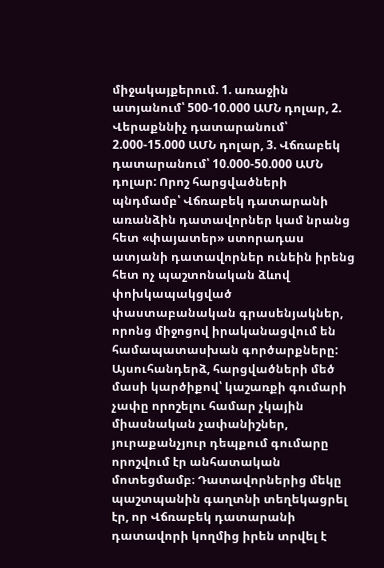միջակայքերում. 1. առաջին ատյանում՝ 500-10.000 ԱՄՆ դոլար, 2. Վերաքննիչ դատարանում՝ 2.000-15.000 ԱՄՆ դոլար, 3. Վճռաբեկ դատարանում՝ 10.000-50.000 ԱՄՆ դոլար: Որոշ հարցվածների պնդմամբ՝ Վճռաբեկ դատարանի առանձին դատավորներ կամ նրանց հետ «փայատեր» ստորադաս ատյանի դատավորներ ունեին իրենց հետ ոչ պաշտոնական ձևով փոխկապակցված փաստաբանական գրասենյակներ, որոնց միջոցով իրականացվում են համապատասխան գործարքները: Այսուհանդերձ, հարցվածների մեծ մասի կարծիքով՝ կաշառքի գումարի չափը որոշելու համար չկային միասնական չափանիշներ, յուրաքանչյուր դեպքում գումարը որոշվում էր անհատական մոտեցմամբ։ Դատավորներից մեկը պաշտպանին գաղտնի տեղեկացրել էր, որ Վճռաբեկ դատարանի դատավորի կողմից իրեն տրվել է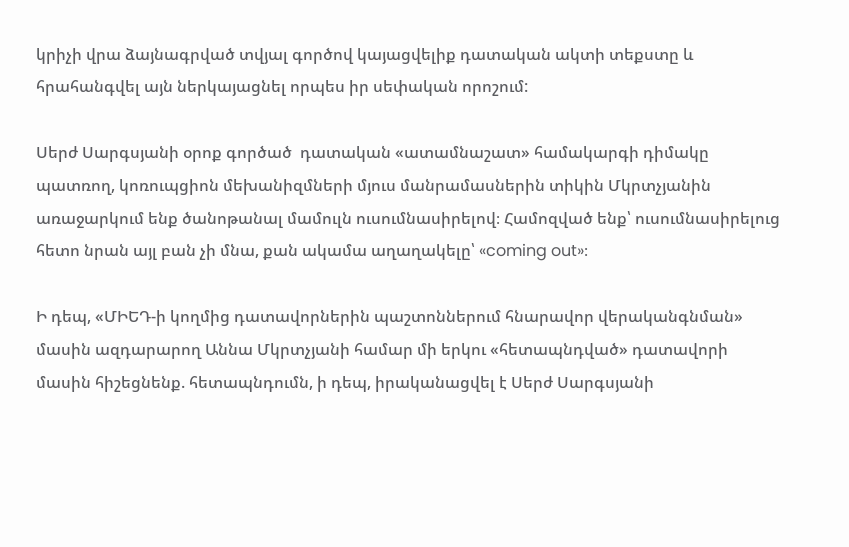կրիչի վրա ձայնագրված տվյալ գործով կայացվելիք դատական ակտի տեքստը և հրահանգվել այն ներկայացնել որպես իր սեփական որոշում:

Սերժ Սարգսյանի օրոք գործած  դատական «ատամնաշատ» համակարգի դիմակը պատռող, կոռուպցիոն մեխանիզմների մյուս մանրամասներին տիկին Մկրտչյանին առաջարկում ենք ծանոթանալ մամուլն ուսումնասիրելով։ Համոզված ենք՝ ուսումնասիրելուց հետո նրան այլ բան չի մնա, քան ակամա աղաղակելը՝ «coming out»։

Ի դեպ, «ՄԻԵԴ-ի կողմից դատավորներին պաշտոններում հնարավոր վերականգնման» մասին ազդարարող Աննա Մկրտչյանի համար մի երկու «հետապնդված» դատավորի մասին հիշեցնենք. հետապնդումն, ի դեպ, իրականացվել է Սերժ Սարգսյանի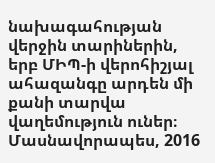նախագահության վերջին տարիներին, երբ ՄԻՊ-ի վերոհիշյալ ահազանգը արդեն մի քանի տարվա վաղեմություն ուներ։ Մասնավորապես, 2016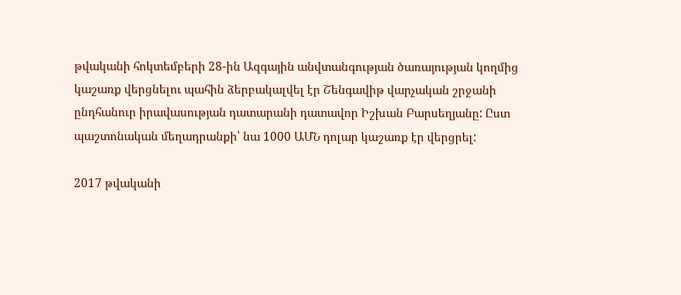թվականի հոկտեմբերի 28-ին Ազգային անվտանգության ծառայության կողմից կաշառք վերցնելու պահին ձերբակալվել էր Շենգավիթ վարչական շրջանի ընդհանուր իրավասության դատարանի դատավոր Իշխան Բարսեղյանը: Ըստ պաշտոնական մեղադրանքի՝ նա 1000 ԱՄՆ դոլար կաշառք էր վերցրել:

2017 թվականի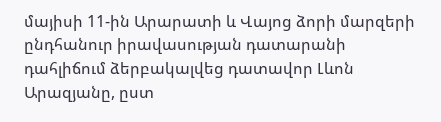մայիսի 11-ին Արարատի և Վայոց ձորի մարզերի ընդհանուր իրավասության դատարանի դահլիճում ձերբակալվեց դատավոր Լևոն Արազյանը, ըստ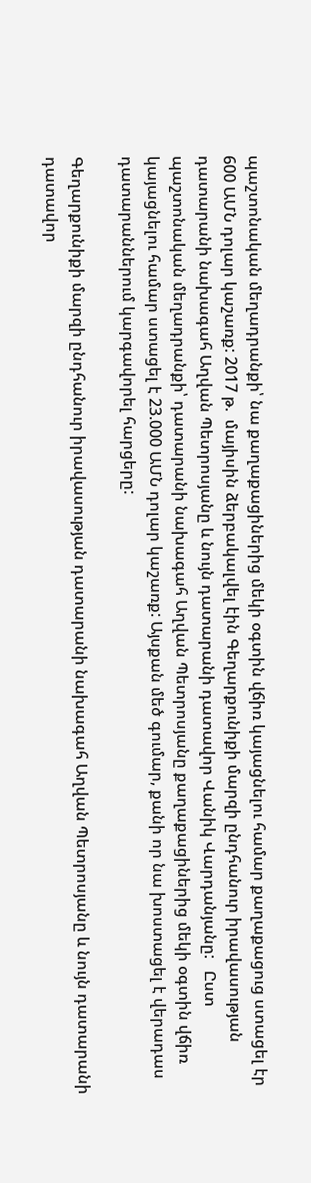պաշտոնական մեղադրանքի՝ նա քաղաքացիներից մեկի օգտին վճիռ կայացնելու համար քաղաքացուց ստացել էր 600 ԱՄՆ դոլար կաշառք: 2017 թ.  մայիսին ձերբակալվել էին Գեղարքունիքի մարզի ընդհանուր իրավասության դատարանի նախագահ Աղվան Պետրոսյանը և նույն դատարանի դատավոր Վանիկ Վարդանյանը:   Ըստ պաշտոնական մեղադրանքի՝ դատարանի նախագահ Աղվան Պետրոսյանը քաղաքացիներից մեկի օգտին վճիռ կայացնելու համար ստացել է 23.000 ԱՄՆ դոլար կաշառք: Այսքան մեծ գումար, քանի որ նա խոստացել է վերադաս դատարաններում կարգավորել հարցերը:

Գեղարքունիքի մարզի ընդհանուր իրավասության դատարանի նախագահ Աղվան Պետրոսյանը և նույն դատարանի դատավոր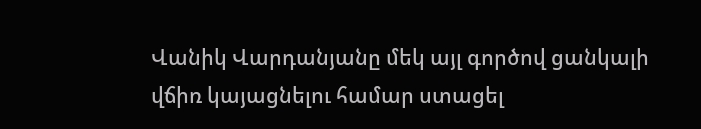Վանիկ Վարդանյանը մեկ այլ գործով ցանկալի վճիռ կայացնելու համար ստացել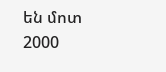են մոտ 2000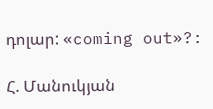դոլար: «coming out»?:

Հ. Մանուկյան